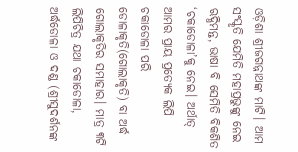ଓଡ଼ିଶା ଶ୍ରୀଜଗନ୍ନାଥଙ୍କ ମାଟି। ଆମ ସଂସ୍କୃତି ଯେମିତି ମହାପ୍ରଭୁଙ୍କୁ ନେଇ ଋଦ୍ଧିମନ୍ତ, ଭାଷା ବି ସେମିତି ବିକଶିତ ‘ଚକାଡୋଳା’କୁ ନେଇ। ଅର୍ଥାତ୍ ଆମର ପ୍ରାୟ ପ୍ରତ୍ୟେକ ଲିପି ଚକାଡୋଳା ପରି ଡୋଳାକୃତି(ଗୋଲାକୃତି) ବା ଅର୍ଦ୍ଧ ଗୋଲାକୃତିର ସମାହାର। ମାତ୍ର ୩ଟି ଲିପିଚିତ୍ର ଯଥା ଚକାଡୋଳା, ଅର୍ଦ୍ଧଡୋଳା ଓ ଦଣ୍ଡ (ଶ୍ରୀସୁଦର୍ଶନଙ୍କ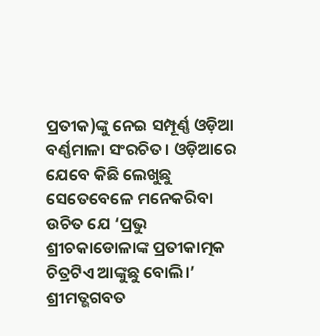ପ୍ରତୀକ)ଙ୍କୁ ନେଇ ସମ୍ପୂର୍ଣ୍ଣ ଓଡ଼ିଆ ବର୍ଣ୍ଣମାଳା ସଂରଚିତ। ଓଡ଼ିଆରେ ଯେବେ କିଛି ଲେଖୁଛୁ ସେତେବେଳେ ମନେକରିବା ଉଚିତ ଯେ ‘ପ୍ରଭୁ ଶ୍ରୀଚକାଡୋଳାଙ୍କ ପ୍ରତୀକାତ୍ମକ ଚିତ୍ରଟିଏ ଆଙ୍କୁଛୁ ବୋଲି।’ ଶ୍ରୀମତ୍ଭଗବତ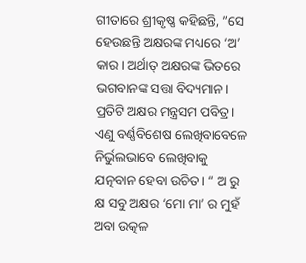ଗୀତାରେ ଶ୍ରୀକୃଷ୍ଣ କହିଛନ୍ତି, ”ସେ ହେଉଛନ୍ତି ଅକ୍ଷରଙ୍କ ମଧ୍ୟରେ ‘ଅ’ କାର। ଅର୍ଥାତ୍ ଅକ୍ଷରଙ୍କ ଭିତରେ ଭଗବାନଙ୍କ ସତ୍ତା ବିଦ୍ୟମାନ। ପ୍ରତିଟି ଅକ୍ଷର ମନ୍ତ୍ରସମ ପବିତ୍ର। ଏଣୁ ବର୍ଣ୍ଣବିଶେଷ ଲେଖିବାବେଳେ ନିର୍ଭୁଲଭାବେ ଲେଖିବାକୁ ଯତ୍ନବାନ ହେବା ଉଚିତ। “ ଅ ରୁ କ୍ଷ ସବୁ ଅକ୍ଷର ‘ମୋ ମା’ ର ମୁହଁ ଅବା ଉତ୍କଳ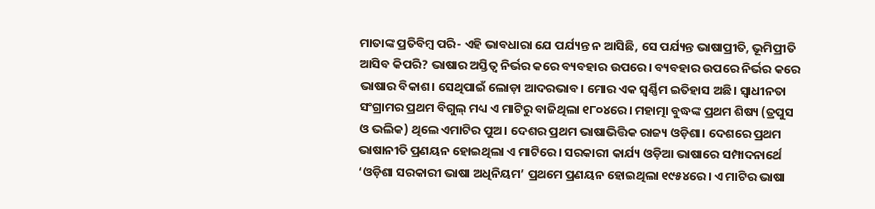ମାତାଙ୍କ ପ୍ରତିବିମ୍ବ ପରି- ଏହି ଭାବଧାରା ଯେ ପର୍ଯ୍ୟନ୍ତ ନ ଆସିଛି, ସେ ପର୍ଯ୍ୟନ୍ତ ଭାଷାପ୍ରୀତି, ଭୂମିପ୍ରୀତି ଆସିବ କିପରି? ଭାଷାର ଅସ୍ତିତ୍ୱ ନିର୍ଭର କରେ ବ୍ୟବହାର ଉପରେ। ବ୍ୟବହାର ଉପରେ ନିର୍ଭର କରେ ଭାଷାର ବିକାଶ। ସେଥିପାଇଁ ଲୋଡ଼ା ଆଦରଭାବ। ମୋର ଏକ ସ୍ବର୍ଣ୍ଣିମ ଇତିହାସ ଅଛି। ସ୍ବାଧୀନତା ସଂଗ୍ରାମର ପ୍ରଥମ ବିଗୁଲ୍ ମଧ୍ୟ ଏ ମାଟିରୁ ବାଜିଥିଲା ୧୮୦୪ରେ। ମହାତ୍ମା ବୁଦ୍ଧଙ୍କ ପ୍ରଥମ ଶିଷ୍ୟ (ତ୍ରପୁସ ଓ ଭଲିକ) ଥିଲେ ଏମାଟିର ପୁଅ। ଦେଶର ପ୍ରଥମ ଭାଷାଭିତ୍ତିକ ରାଜ୍ୟ ଓଡ଼ିଶା। ଦେଶରେ ପ୍ରଥମ ଭାଷାନୀତି ପ୍ରଣୟନ ହୋଇଥିଲା ଏ ମାଟିରେ। ସରକାରୀ କାର୍ଯ୍ୟ ଓଡ଼ିଆ ଭାଷାରେ ସମ୍ପାଦନାର୍ଥେ ‘ଓଡ଼ିଶା ସରକାରୀ ଭାଷା ଅଧିନିୟମ’ ପ୍ରଥମେ ପ୍ରଣୟନ ହୋଇଥିଲା ୧୯୫୪ରେ। ଏ ମାଟିର ଭାଷା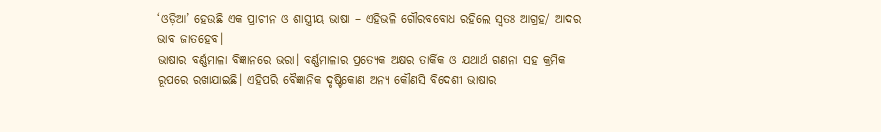‘ଓଡ଼ିଆ’ ହେଉଛି ଏକ ପ୍ରାଚୀନ ଓ ଶାସ୍ତ୍ରୀୟ ଭାଷା – ଏହିଭଳି ଗୌରବବୋଧ ରହିଲେ ସ୍ବତଃ ଆଗ୍ରହ/ ଆଦର ଭାବ ଜାତହେବ।
ଭାଷାର ବର୍ଣ୍ଣମାଳା ବିଜ୍ଞାନରେ ଭରା। ବର୍ଣ୍ଣମାଳାର ପ୍ରତ୍ୟେକ ଅକ୍ଷର ତାର୍କିକ ଓ ଯଥାର୍ଥ ଗଣନା ସହ କ୍ରମିକ ରୂପରେ ରଖାଯାଇଛି। ଏହିପରି ବୈଜ୍ଞାନିକ ଦୃଷ୍ଟିକୋଣ ଅନ୍ୟ କୌଣସି ବିଦେଶୀ ଭାଷାର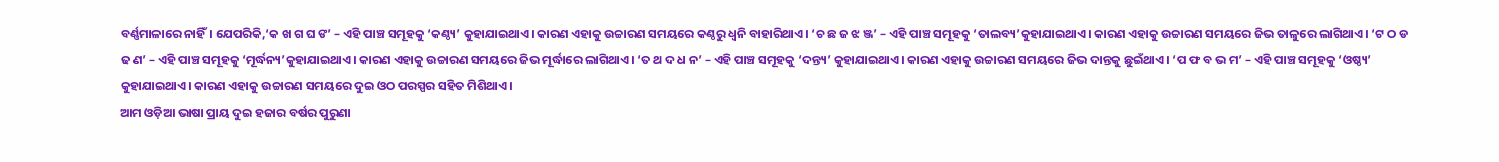ବର୍ଣ୍ଣମାଳାରେ ନାହିଁ। ଯେପରିକି,‘କ ଖ ଗ ଘ ଙ’ – ଏହି ପାଞ୍ଚ ସମୂହକୁ ‘କଣ୍ଠ୍ୟ’ କୁହାଯାଇଥାଏ। କାରଣ ଏହାକୁ ଉଚ୍ଚାରଣ ସମୟରେ କଣ୍ଠରୁ ଧ୍ୱନି ବାହାରିଥାଏ। ‘ଚ ଛ ଜ ଝ ଞ୍ଜ’ – ଏହି ପାଞ୍ଚ ସମୂହକୁ ‘ତାଲବ୍ୟ’କୁହାଯାଇଥାଏ। କାରଣ ଏହାକୁ ଉଚ୍ଚାରଣ ସମୟରେ ଜିଭ ତାଳୁରେ ଲାଗିଥାଏ। ‘ଟ ଠ ଡ ଢ ଣ’ – ଏହି ପାଞ୍ଚ ସମୂହକୁ ‘ମୂର୍ଦ୍ଧନ୍ୟ’କୁହାଯାଇଥାଏ। କାରଣ ଏହାକୁ ଉଚ୍ଚାରଣ ସମୟରେ ଜିଭ ମୂର୍ଦ୍ଧାରେ ଲାଗିଥାଏ। ‘ତ ଥ ଦ ଧ ନ’ – ଏହି ପାଞ୍ଚ ସମୂହକୁ ‘ଦନ୍ତ୍ୟ’ କୁହାଯାଇଥାଏ। କାରଣ ଏହାକୁ ଉଚ୍ଚାରଣ ସମୟରେ ଜିଭ ଦାନ୍ତକୁ ଛୁଇଁଥାଏ। ‘ପ ଫ ବ ଭ ମ’ – ଏହି ପାଞ୍ଚ ସମୂହକୁ ‘ଓଷ୍ଠ୍ୟ’ କୁହାଯାଇଥାଏ। କାରଣ ଏହାକୁ ଉଚ୍ଚାରଣ ସମୟରେ ଦୁଇ ଓଠ ପରସ୍ପର ସହିତ ମିଶିଥାଏ।
ଆମ ଓଡ଼ିଆ ଭାଷା ପ୍ରାୟ ଦୁଇ ହଜାର ବର୍ଷର ପୁରୁଣା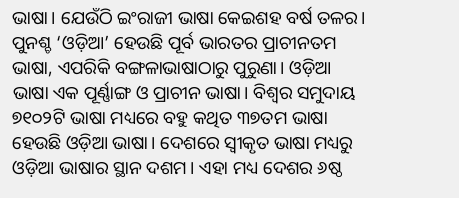ଭାଷା। ଯେଉଁଠି ଇଂରାଜୀ ଭାଷା କେଇଶହ ବର୍ଷ ତଳର। ପୁନଶ୍ଚ ‘ଓଡ଼ିଆ’ ହେଉଛି ପୂର୍ବ ଭାରତର ପ୍ରାଚୀନତମ ଭାଷା, ଏପରିକି ବଙ୍ଗଳାଭାଷାଠାରୁ ପୁରୁଣା। ଓଡ଼ିଆ ଭାଷା ଏକ ପୂର୍ଣ୍ଣାଙ୍ଗ ଓ ପ୍ରାଚୀନ ଭାଷା। ବିଶ୍ୱର ସମୁଦାୟ ୭୧୦୨ଟି ଭାଷା ମଧ୍ୟରେ ବହୁ କଥିତ ୩୭ତମ ଭାଷା ହେଉଛି ଓଡ଼ିଆ ଭାଷା। ଦେଶରେ ସ୍ବୀକୃତ ଭାଷା ମଧ୍ୟରୁ ଓଡ଼ିଆ ଭାଷାର ସ୍ଥାନ ଦଶମ। ଏହା ମଧ୍ୟ ଦେଶର ୬ଷ୍ଠ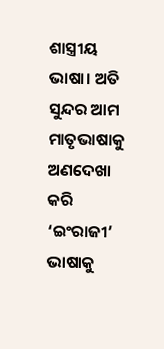ଶାସ୍ତ୍ରୀୟ ଭାଷା। ଅତି ସୁନ୍ଦର ଆମ ମାତୃଭାଷାକୁ ଅଣଦେଖା କରି ‘ଇଂରାଜୀ’ ଭାଷାକୁ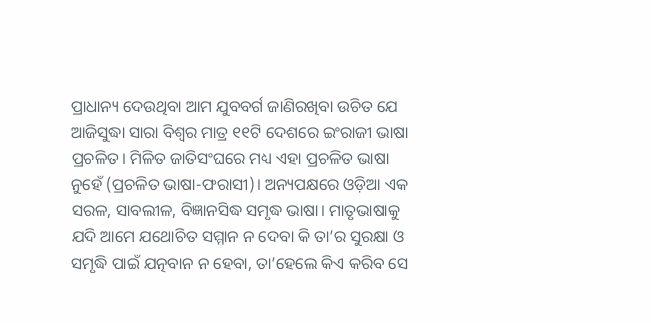ପ୍ରାଧାନ୍ୟ ଦେଉଥିବା ଆମ ଯୁବବର୍ଗ ଜାଣିରଖିବା ଉଚିତ ଯେ ଆଜିସୁଦ୍ଧା ସାରା ବିଶ୍ୱର ମାତ୍ର ୧୧ଟି ଦେଶରେ ଇଂରାଜୀ ଭାଷା ପ୍ରଚଳିତ। ମିଳିତ ଜାତିସଂଘରେ ମଧ୍ୟ ଏହା ପ୍ରଚଳିତ ଭାଷା ନୁହେଁ (ପ୍ରଚଳିତ ଭାଷା-ଫରାସୀ)। ଅନ୍ୟପକ୍ଷରେ ଓଡ଼ିଆ ଏକ ସରଳ, ସାବଲୀଳ, ବିଜ୍ଞାନସିଦ୍ଧ ସମୃଦ୍ଧ ଭାଷା। ମାତୃଭାଷାକୁ ଯଦି ଆମେ ଯଥୋଚିତ ସମ୍ମାନ ନ ଦେବା କି ତା’ର ସୁରକ୍ଷା ଓ ସମୃଦ୍ଧି ପାଇଁ ଯତ୍ନବାନ ନ ହେବା, ତା’ହେଲେ କିଏ କରିବ ସେ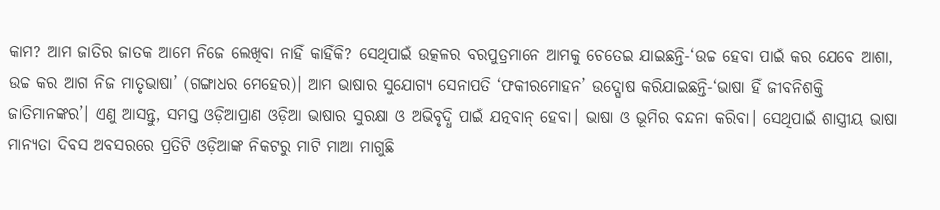କାମ? ଆମ ଜାତିର ଜାତକ ଆମେ ନିଜେ ଲେଖିବା ନାହିଁ କାହିଁକି? ସେଥିପାଇଁ ଉତ୍କଳର ବରପୁତ୍ରମାନେ ଆମକୁ ଚେତେଇ ଯାଇଛନ୍ତି-‘ଉଚ୍ଚ ହେବା ପାଇଁ କର ଯେବେ ଆଶା, ଉଚ୍ଚ କର ଆଗ ନିଜ ମାତୃଭାଷା’ (ଗଙ୍ଗାଧର ମେହେର)। ଆମ ଭାଷାର ସୁଯୋଗ୍ୟ ସେନାପତି ‘ଫକୀରମୋହନ’ ଉଦ୍ଘୋଷ କରିଯାଇଛନ୍ତି-‘ଭାଷା ହିଁ ଜୀବନିଶକ୍ତି ଜାତିମାନଙ୍କର’। ଏଣୁ ଆସନ୍ତୁ, ସମସ୍ତ ଓଡ଼ିଆପ୍ରାଣ ଓଡ଼ିଆ ଭାଷାର ସୁରକ୍ଷା ଓ ଅଭିବୃଦ୍ଧି ପାଇଁ ଯତ୍ନବାନ୍ ହେବା। ଭାଷା ଓ ଭୂମିର ବନ୍ଦନା କରିବା। ସେଥିପାଇଁ ଶାସ୍ତ୍ରୀୟ ଭାଷା ମାନ୍ୟତା ଦିବସ ଅବସରରେ ପ୍ରତିଟି ଓଡ଼ିଆଙ୍କ ନିକଟରୁ ମାଟି ମାଆ ମାଗୁଛି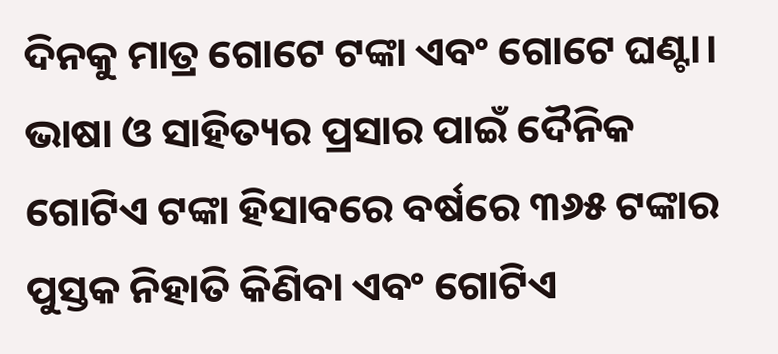ଦିନକୁ ମାତ୍ର ଗୋଟେ ଟଙ୍କା ଏବଂ ଗୋଟେ ଘଣ୍ଟା। ଭାଷା ଓ ସାହିତ୍ୟର ପ୍ରସାର ପାଇଁ ଦୈନିକ ଗୋଟିଏ ଟଙ୍କା ହିସାବରେ ବର୍ଷରେ ୩୬୫ ଟଙ୍କାର ପୁସ୍ତକ ନିହାତି କିଣିବା ଏବଂ ଗୋଟିଏ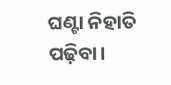ଘଣ୍ଟା ନିହାତି ପଢ଼ିବା।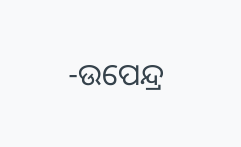-ଉପେନ୍ଦ୍ର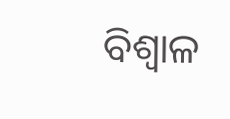ବିଶ୍ୱାଳ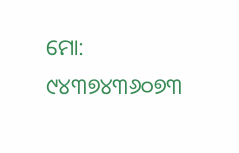ମୋ: ୯୪୩୭୪୩୬୦୭୩